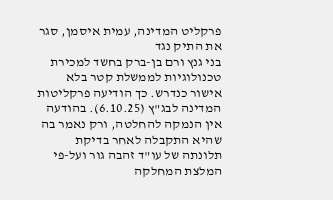פרקליט המדינה, עמית איסמן, סגר את התיק נגד
בני גנץ ורם בן-ברק בחשד למכירת טכנולוגיות לממשלת קטר בלא אישור כנדרש. כך הודיעה פרקליטות המדינה לבג"ץ (6.10.25). בהודעה אין הנמקה להחלטה, ורק נאמר בה שהיא התקבלה לאחר בדיקת תלונתה של עו"ד זהבה גור ועל-פי המלצת המחלקה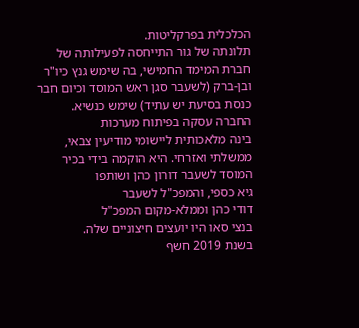הכלכלית בפרקליטות.
תלונתה של גור התייחסה לפעילותה של חברת המימד החמישי, בה שימש גנץ כיו"ר ובן-ברק (לשעבר סגן ראש המוסד וכיום חבר כנסת בסיעת יש עתיד) שימש כנשיא. החברה עסקה בפיתוח מערכות
בינה מלאכותית ליישומי מודיעין צבאי, ממשלתי ואזרחי. היא הוקמה בידי בכיר המוסד לשעבר דורון כהן ושותפו
גיא כספי, והמפכ"ל לשעבר
דודי כהן וממלא-מקום המפכ"ל
בנצי סאו היו יועצים חיצוניים שלה.
בשנת 2019 חשף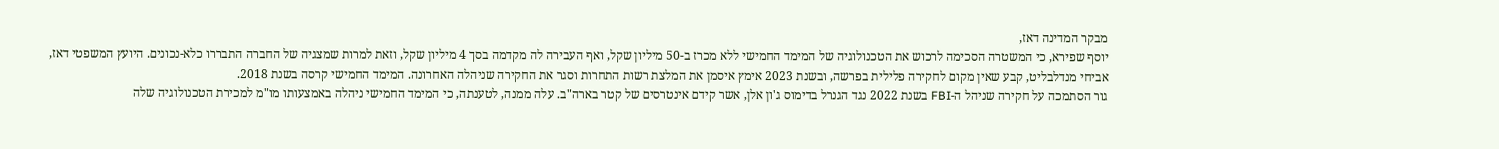מבקר המדינה דאז,
יוסף שפירא, כי המשטרה הסכימה לרכוש את הטכנולוגיה של המימד החמישי ללא מכרז ב-50 מיליון שקל, ואף העבירה לה מקדמה בסך 4 מיליון שקל, וזאת למרות שמצגיה של החברה התבררו כלא-נכונים. היועץ המשפטי דאז,
אביחי מנדלבליט, קבע שאין מקום לחקירה פלילית בפרשה, ובשנת 2023 אימץ איסמן את המלצת רשות התחרות וסגר את החקירה שניהלה האחרונה. המימד החמישי קרסה בשנת 2018.
גור הסתמכה על חקירה שניהל ה-FBI בשנת 2022 נגד הגנרל בדימוס ג'ון אלן, אשר קידם אינטרסים של קטר בארה"ב. עלה ממנה, לטענתה, כי המימד החמישי ניהלה באמצעותו מו"מ למכירת הטכנולוגיה שלה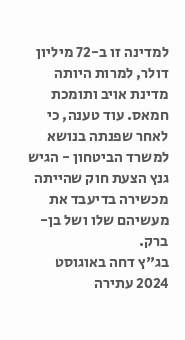למדינה זו ב-72 מיליון דולר, למרות היותה מדינת אויב ותומכת חמאס. עוד טענה, כי לאחר שפנתה בנושא למשרד הביטחון - הגיש גנץ הצעת חוק שהייתה מכשירה בדיעבד את מעשיהם שלו ושל בן-ברק.
בג"ץ דחה באוגוסט 2024 עתירה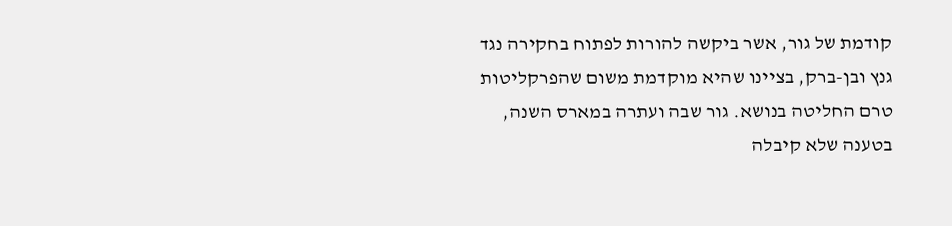קודמת של גור, אשר ביקשה להורות לפתוח בחקירה נגד גנץ ובן-ברק, בציינו שהיא מוקדמת משום שהפרקליטות טרם החליטה בנושא. גור שבה ועתרה במארס השנה, בטענה שלא קיבלה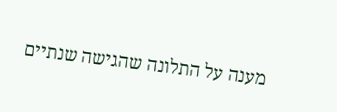מענה על התלונה שהגישה שנתיים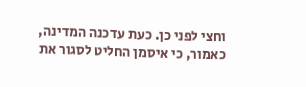וחצי לפני כן. כעת עדכנה המדינה, כאמור, כי איסמן החליט לסגור את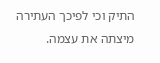התיק וכי לפיכך העתירה מיצתה את עצמה.